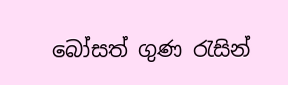බෝසත් ගුණ ‍රැසින්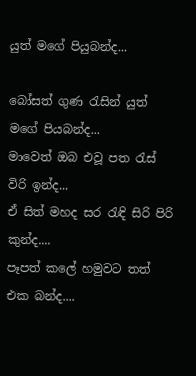යුත් මගේ පියුබන්ද...

බෝසත් ගුණ ‍රැසින් යුත් මගේ පියබන්ද...
මාවෙත් ඔබ එවූ පත ‍රැස් විරි ඉන්ද...
ඒ සිත් මහද සර ‍රැඳි සිරි පිරි කුන්ද....
පෑපත් කලේ හමුවට තත් එක බන්ද....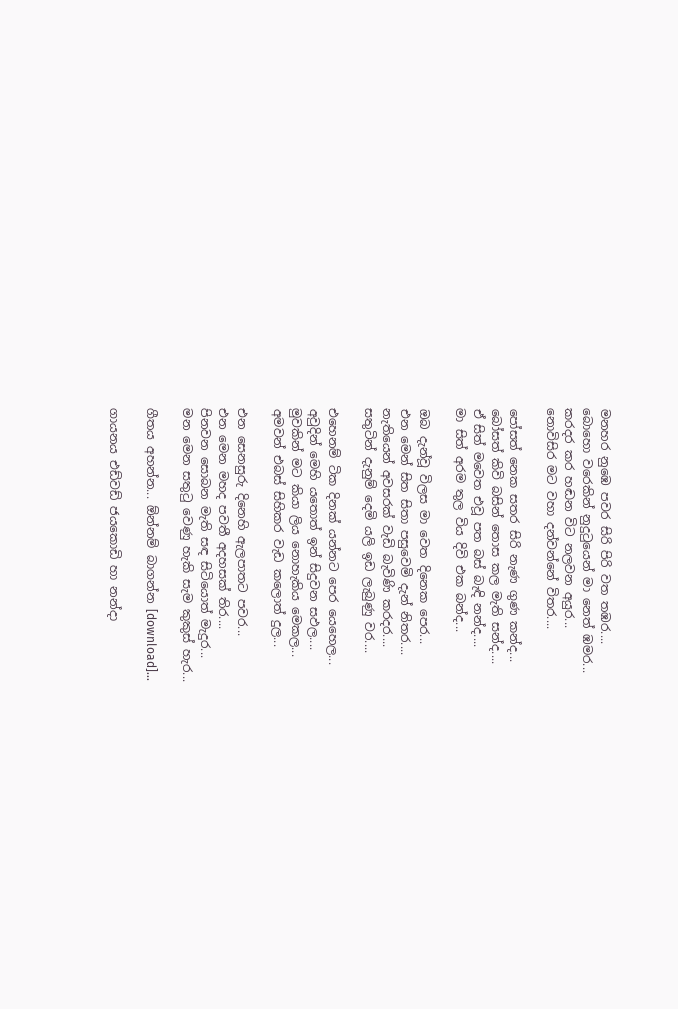මනහර නුඹෙ පවර සිරි පිරි වත තඹර....
බොහො වරෙකින් නුදු‍ටුයෙන් මා නෙත් ඹමර...
කරදර කර හඬන විට නලවන අයුර...
නොවිසිර මට වහා දන්වන්නේ විතර....

පෝසත් නෙක සතර සිරි නැණ ගුණ කන්ද...
බෝසත් කිවි බසින් තොස කල මැති සන්ද....
ඒ සිත් මවෙත එවූ පත බස් බැඳි නන්ද....
මා සිත් අරම තුල විය දිවි එක බන්ද...

ඔබ දැන්වූ විලස මා වෙත දිනෙක පෙර...
එන මෙන් සිත සිතා පසුවෙමි දැන් නිතර....
නැතියෙන් අවසරක් වැඩි බැවිණි කරදර....
සතුටින් දැනුම් දෙමි යලි ඉඩ ලැබුණු වර....

එහෙනම් ටික දිනක් යන්නට පෙර යෙහෙල...
අවුදින් මෙහි යතොත් ඉන් සිදුවන සඵල....
මුවකින් මට කියා ලිය නොහැකිය මෙකල...
අමවන් එබස් සිහිකර වැඩ කලොත් දුල...

එන සෙනසුරු දිනෙහි ඇලපාතට පවර...
එන මෙන මහද පවතී අදහසක් තිර....
පිනවන සොබන මැති සඳ සිටියොත් මැදුර...
මන මෙන සතු‍ටු වෙණු හැකි සැම කුකුස් හැර...

ගීතය අහන්න... ඕන්නම් බාගන්න [download]...

ගායනය එඩ්වඩ් ජයකොඩි හා නන්දා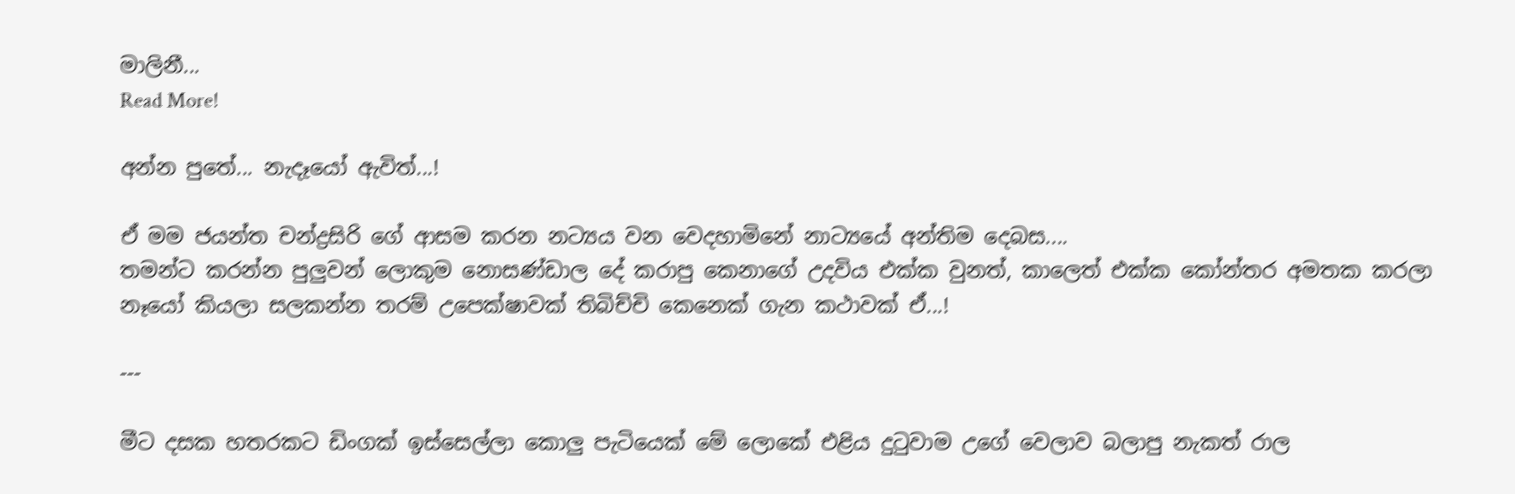මාලිනී...
Read More!

අන්න පුතේ... නැදෑයෝ ඇවිත්...!

ඒ මම ජයන්ත චන්ද්‍රසිරි ගේ ආසම කරන නට්‍යය වන වෙදහාමිනේ නාට්‍යයේ අන්තිම දෙබස....
තමන්ට කරන්න පුලුවන් ලොකුම නොසණ්ඩාල දේ කරාපු කෙනාගේ උදවිය එක්ක වුනත්, කාලෙත් එක්ක කෝන්තර අමතක කරලා නෑයෝ කියලා සලකන්න තරම් උපෙක්ෂාවක් තිබිච්චි කෙනෙක් ගැන කථාවක් ඒ...!

---

මීට දසක හතරකට ඩිංගක් ඉස්සෙල්ලා කොලු පැටියෙක් මේ ලොකේ එළිය දු‍ටුවාම උගේ වෙලාව බලාපු නැකත් රාල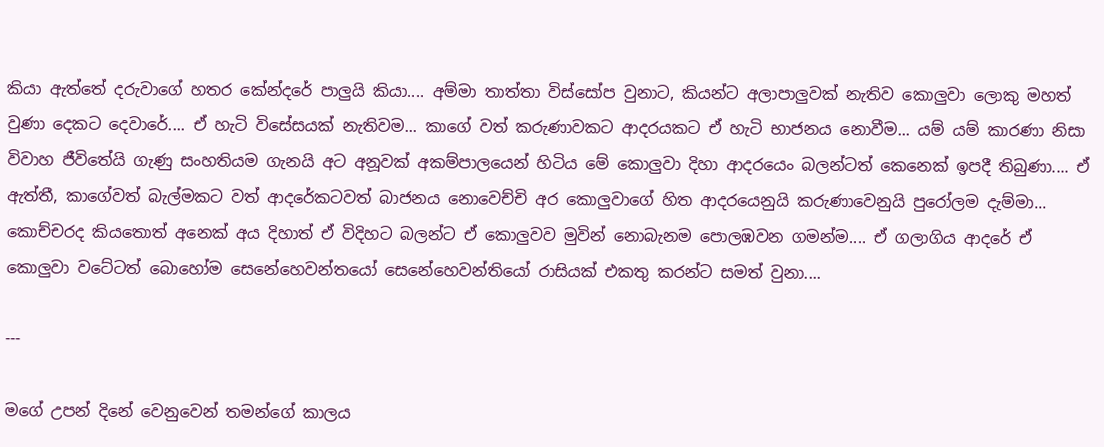කියා ඇත්තේ දරුවාගේ හතර කේන්දරේ පාලුයි කියා.... අම්මා තාත්තා විස්සෝප වුනාට, කියන්ට අලාපාලුවක් නැතිව කොලුවා ලොකු මහත් වුණා දෙකට දෙවාරේ.... ඒ හැටි විසේසයක් නැතිවම... කාගේ වත් කරුණාවකට ආදරයකට ඒ හැටි භාජනය නොවීම... යම් යම් කාරණා නිසා විවාහ ජීවිතේයි ගැණු සංහතියම ගැනයි අට අනූවක් අකම්පාලයෙන් හිටිය මේ කොලුවා දිහා ආදරයෙං බලන්ටත් කෙනෙක් ඉපදී තිබුණා.... ඒ ඇත්තී, කාගේවත් බැල්මකට වත් ආදරේකටවත් බාජනය නොවෙච්චි අර කොලුවාගේ හිත ආදරයෙනුයි කරුණාවෙනුයි පුරෝලම දැම්මා... කොච්චරද කියතොත් අනෙක් අය දිහාත් ඒ විදිහට බලන්ට ඒ කොලුවව මුවින් නොබැනම පොලඹවන ගමන්ම.... ඒ ගලාගිය ආදරේ ඒ කොලුවා වටේටත් බොහෝම සෙනේහෙවන්තයෝ සෙනේහෙවන්තියෝ රාසියක් එකතු කරන්ට සමත් වුනා....

---

මගේ උපන් දිනේ වෙනුවෙන් තමන්ගේ කාලය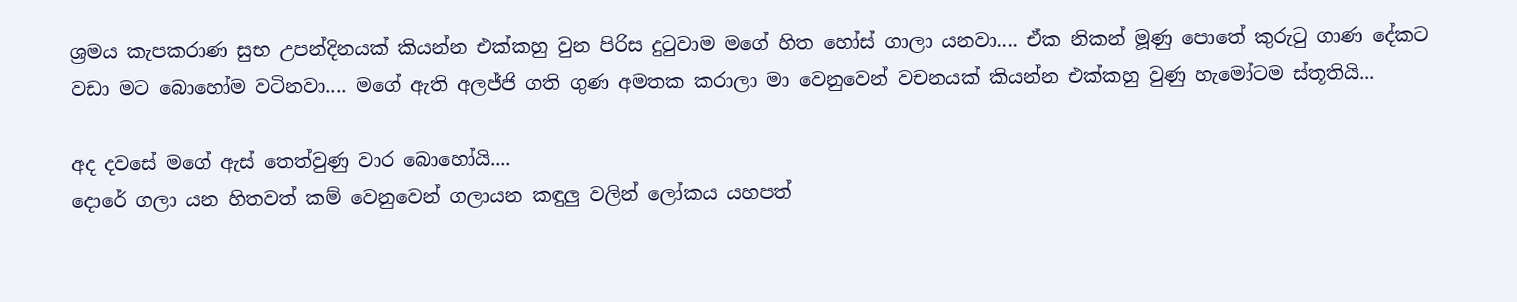ශ්‍රමය කැපකරාණ සුභ උපන්දිනයක් කියන්න එක්කහු වුන පිරිස දු‍ටුවාම මගේ හිත හෝස් ගාලා යනවා.... ඒක නිකන් මූණු පොතේ කුරු‍ටු ගාණ දේකට වඩා මට බොහෝම වටිනවා.... මගේ ඇති අලජ්ජි ගති ගුණ අමතක කරාලා මා වෙනුවෙන් වචනයක් කියන්න එක්කහු වුණු හැමෝටම ස්තූතියි...

අද දවසේ මගේ ඇස් තෙත්වුණු වාර බොහෝයි....
දොරේ ගලා යන හිතවත් කම් වෙනුවෙන් ගලායන කඳුලු වලින් ලෝකය යහපත්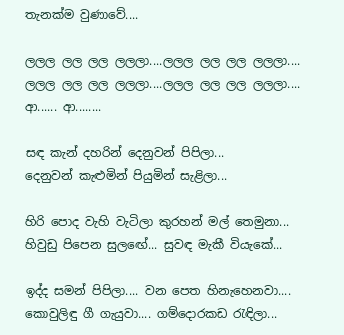තැනක්ම වුණාවේ....

ලලල ලල ලල ලලලා....ලලල ලල ලල ලලලා....
ලලල ලල ලල ලලලා....ලලල ලල ලල ලලලා....
ආ...... ආ........

සඳ කැන් දහරින් දෙනුවන් පිපිලා...
දෙනුවන් කැළුමින් පියුමින් සැළිලා...

හිරි පොද වැහි වැටිලා කුරහන් මල් තෙමුනා...
හිවුඩු පිපෙන සුල‍ඟේ... සුවඳ මැකී වියැකේ...

ඉද්ද සමන් පිපිලා.... වන පෙත හිනැහෙනවා....
කොවුලිඳු ගී ගැයුවා.... ගම්දොරකඩ ‍රැඳිලා...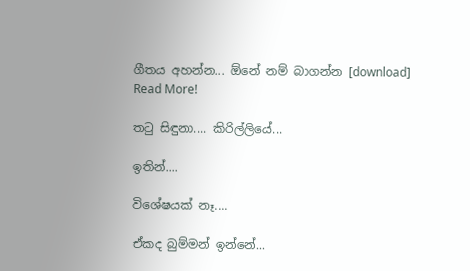ගීතය අහන්න... ඕනේ නම් බාගන්න [download]
Read More!

ත‍ටු සිඳුනා.... කිරිල්ලියේ...

ඉතින්....

විශේෂයක් නෑ....

ඒකද බුම්මන් ඉන්නේ...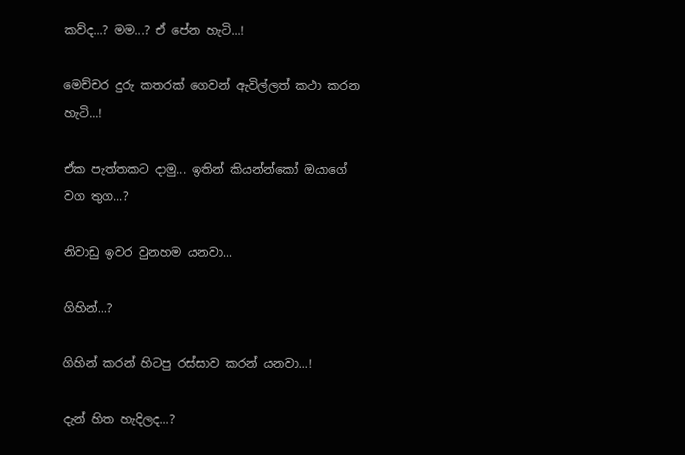කව්ද...? මම...? ඒ පේන හැටි...!

මෙච්චර දුරු කතරක් ගෙවන් ඇවිල්ලත් කථා කරන හැටි...!

ඒක පැත්තකට දාමු... ඉතින් කියන්න්කෝ ඔයාගේ වග තුග...?

නිවාඩු ඉවර වුනහම යනවා...

ගිහින්...?

ගිහින් කරන් හිටපු රස්සාව කරන් යනවා...!

දැන් හිත හැදිලද...?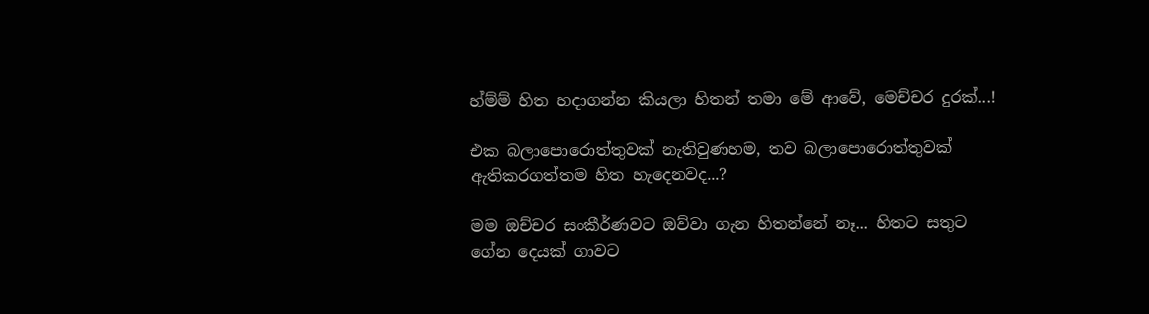හ්ම්ම් හිත හදාගන්න කියලා හිතන් තමා මේ ආවේ, මෙච්චර දුරක්...!

එක බලාපොරොත්තුවක් නැතිවුණහම, තව බලාපොරොත්තුවක් ඇතිකරගත්තම හිත හැදෙනවද...?

මම ඔච්චර සංකීර්ණවට ඔව්වා ගැන හිතන්නේ නෑ... හිතට සතුට ගේන දෙයක් ගාවට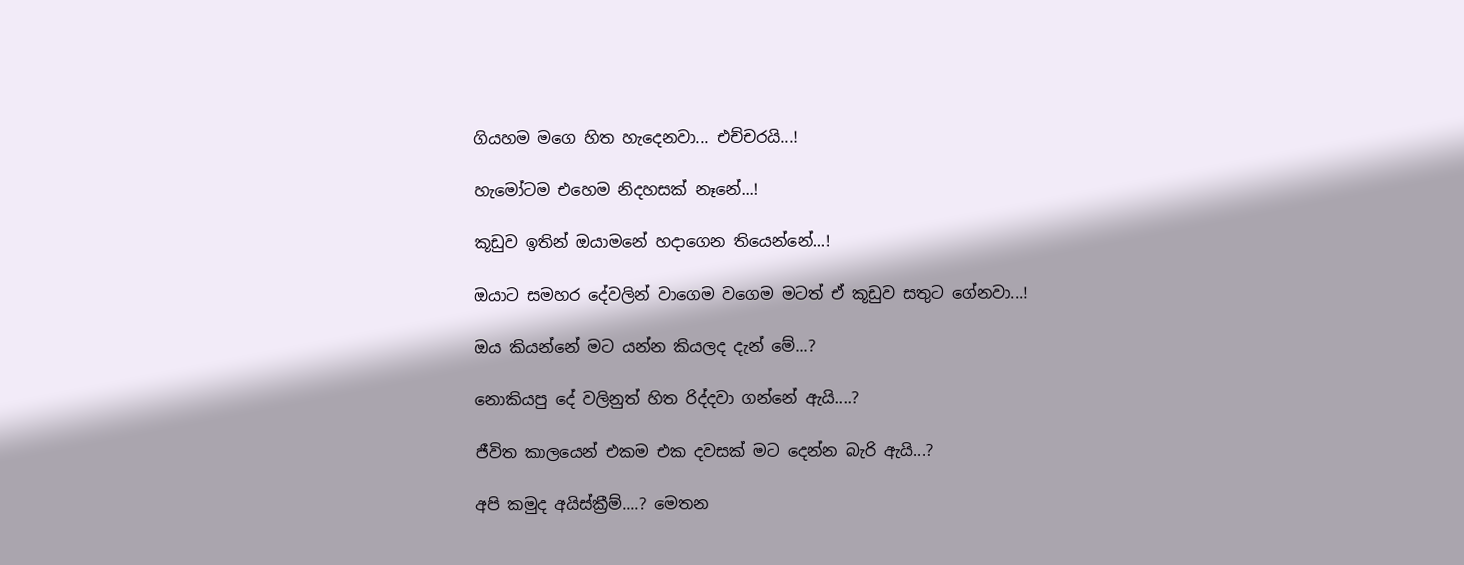ගියහම මගෙ හිත හැදෙනවා... එච්චරයි...!

හැමෝටම එහෙම නිදහසක් නෑනේ...!

කූඩුව ඉතින් ඔයාමනේ හදාගෙන තියෙන්නේ...!

ඔයාට සමහර දේවලින් වාගෙම වගෙම මටත් ඒ කූඩුව සතුට ගේනවා...!

ඔය කියන්නේ මට යන්න කියලද දැන් මේ...?

නොකියපු දේ වලිනුත් හිත රිද්දවා ගන්නේ ඇයි....?

ජීවිත කාලයෙන් එකම එක දවසක් මට දෙන්න බැරි ඇයි...?

අපි කමුද අයිස්ක්‍රීම්....? මෙතන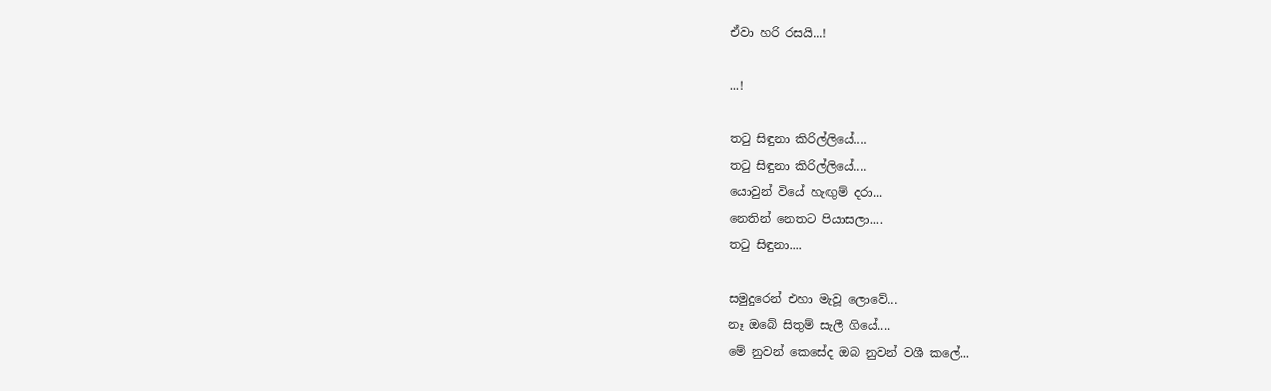ඒවා හරි රසයි...!

...!

ත‍ටු සිඳුනා කිරිල්ලියේ....
ත‍ටු සිඳුනා කිරිල්ලියේ....
යොවුන් වියේ හැඟුම් දරා...
නෙතින් නෙතට පියාසලා....
ත‍ටු සිඳුනා....

සමුදුරෙන් එහා මැවූ ලොවේ...
නෑ ඔබේ සිතුම් සැලී ගියේ....
මේ නුවන් කෙසේද ඔබ නුවන් වශී කලේ...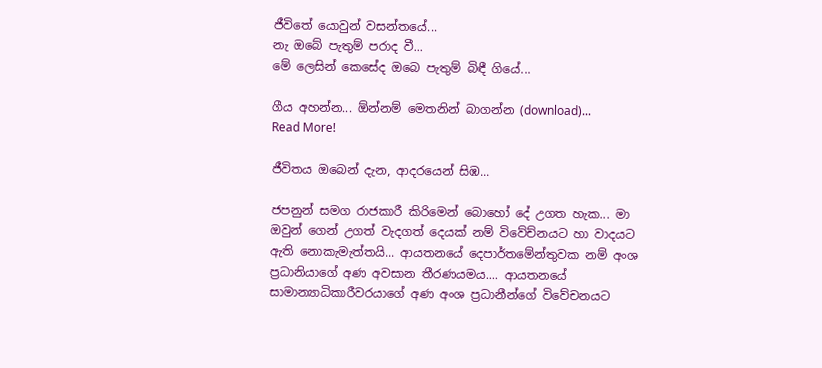ජීවිතේ යොවුන් වසන්තයේ...
නැ ඔබේ පැතුම් පරාද වී...
මේ ලෙසින් කෙසේද ඔබෙ පැතුම් බිඳී ගියේ...

ගීය අහන්න... ඕන්නම් මෙතනින් බාගන්න (download)...
Read More!

ජීවිතය ඔබෙන් දැන, ආදරයෙන් සිඹ...

ජපනුන් සමග රාජකාරී කිරිමෙන් බොහෝ දේ උගත හැක... මා ඔවුන් ගෙන් උගත් වැදගත් දෙයක් නම් විවේච්නයට හා වාදයට ඇති නොකැමැත්තයි... ආයතනයේ දෙපාර්තමේන්තුවක නම් අංශ ප්‍රධානියාගේ අණ අවසාන තීරණයමය.... ආයතනයේ සාමාන්‍යාධිකාරීවරයාගේ අණ අංශ ප්‍රධානීන්ගේ විවේචනයට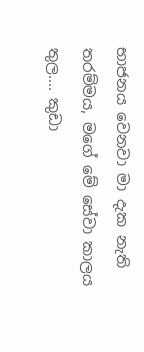භාජනය වෙනවා මා දැක නැති තරම්මය, මගේ මේ සේවා කාලය තුල.... කුඩා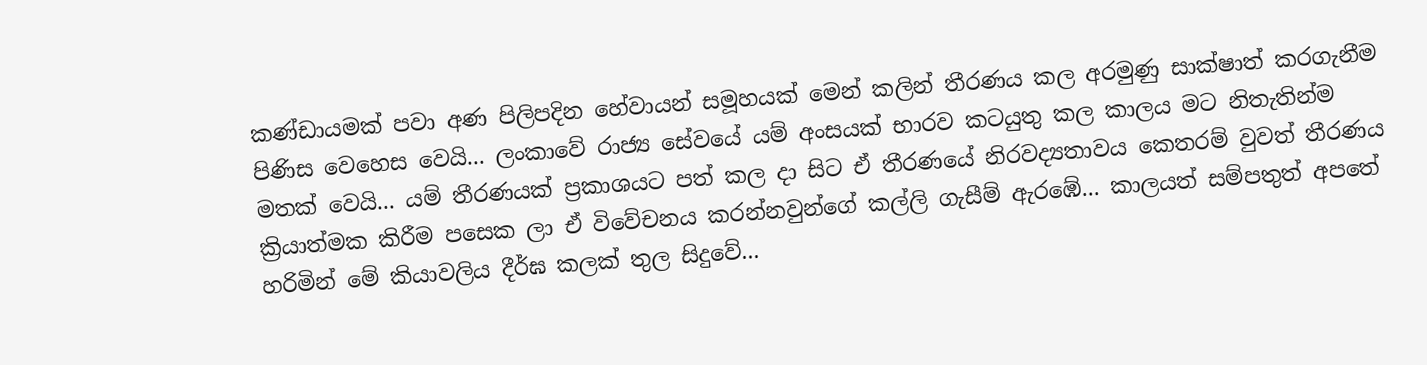කණ්ඩායමක් පවා අණ පිලිපදින හේවායන් සමූහයක් මෙන් කලින් තීරණය කල අරමුණු සාක්ෂාත් කරගැනීම පිණිස වෙහෙස වෙයි... ලංකාවේ රාජ්‍ය සේවයේ යම් අංසයක් භාරව කටයුතු කල කාලය මට නිතැතින්ම මතක් වෙයි... යම් තීරණයක් ප්‍රකාශයට පත් කල දා සිට ඒ තීරණයේ නිරවද්‍යතාවය කෙතරම් වුවත් තීරණය ක්‍රියාත්මක කිරීම පසෙක ලා ඒ විවේචනය කරන්නවුන්ගේ කල්ලි ගැසීම් ඇරඹේ... කාලයත් සම්පතුත් අපතේ හරිමින් මේ කියාවලිය දීර්ඝ කලක් තුල සිදුවේ...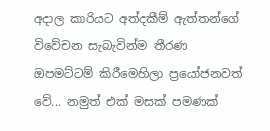අදාල කාරියට අත්දකීම් ඇත්තන්ගේ විවේචන සැබැවින්ම තීරණ ඔපමට්ටම් කිරීමෙහිලා ප්‍රයෝජනවත් වේ... නමුත් එක් මසක් පමණක්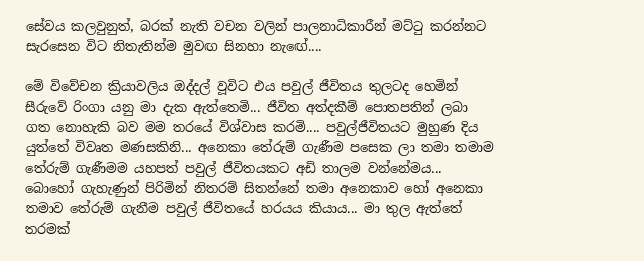සේවය කලවුනුත්, බරක් නැති වචන වලින් පාලනාධිකාරීන් මට්‍ටු කරන්නට සැරසෙන විට නිතැතින්ම මුවඟ සිනහා නැ‍ඟේ....

මේ විවේචන ක්‍රියාවලිය ඔද්දල් වූවිට එය පවුල් ජීවිතය තුලටද හෙමින් සීරුවේ රිංගා යනු මා දැක ඇත්තෙමි... ජීවිත අත්දකීම් පොතපතින් ලබා ගත නොහැකි බව මම තරයේ විශ්වාස කරමි.... පවුල්ජීවිතයට මුහුණ දිය යුත්තේ විවෘත මණසකිනි... අනෙකා තේරුම් ගැණීම පසෙක ලා තමා තමාම තේරුම් ගැණීමම යහපත් පවුල් ජීවිතයකට අඩි තාලම වන්නේමය... බොහෝ ගැහැණුන් පිරිමින් නිතරම් සිතන්නේ තමා අනෙකාව හෝ අනෙකා තමාව තේරුම් ගැනීම පවුල් ජීවිතයේ හරයය කියාය... මා තුල ඇත්තේ තරමක්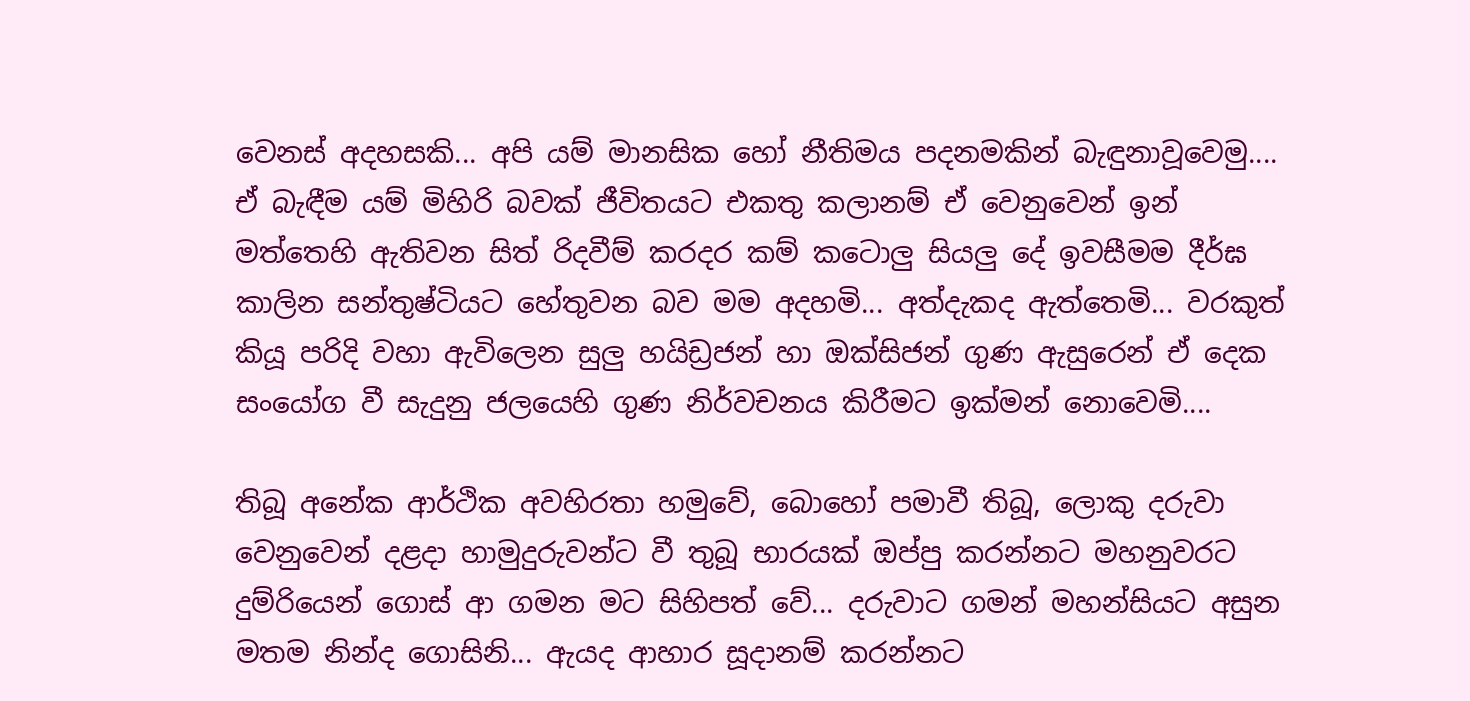වෙනස් අදහසකි... අපි යම් මානසික හෝ නීතිමය පදනමකින් බැඳුනාවූවෙමු.... ඒ බැඳීම යම් මිහිරි බවක් ජීවිතයට එකතු කලානම් ඒ වෙනුවෙන් ඉන් මත්තෙහි ඇතිවන සිත් රිදවීම් කරදර කම් කටොලු සියලු දේ ඉවසීමම දීර්ඝ කාලින සන්තුෂ්ටියට හේතුවන බව මම අදහමි... අත්දැකද ඇත්තෙමි... වරකුත් කියූ පරිදි වහා ඇවිලෙන සුලු හයිඩ්‍රජන් හා ඔක්සිජන් ගුණ ඇසුරෙන් ඒ දෙක සංයෝග වී සැදුනු ජලයෙහි ගුණ නිර්වචනය කිරීමට ඉක්මන් නොවෙමි....

තිබූ අනේක ආර්ථික අවහිරතා හමුවේ, බොහෝ පමාවී තිබූ, ලොකු දරුවා වෙනුවෙන් දළදා හාමුදුරුවන්ට වී තුබූ භාරයක් ඔප්පු කරන්නට මහනුවරට දුම්රියෙන් ගොස් ආ ගමන මට සිහිපත් වේ... දරුවාට ගමන් මහන්සියට අසුන මතම නින්ද ගොසිනි... ඇයද ආහාර සූදානම් කරන්නට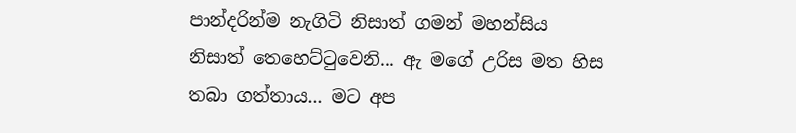පාන්දරින්ම නැගිටි නිසාත් ගමන් මහන්සිය නිසාත් තෙහෙට්‍ටුවෙනි... ඇ මගේ උරිස මත හිස තබා ගත්තාය... මට අප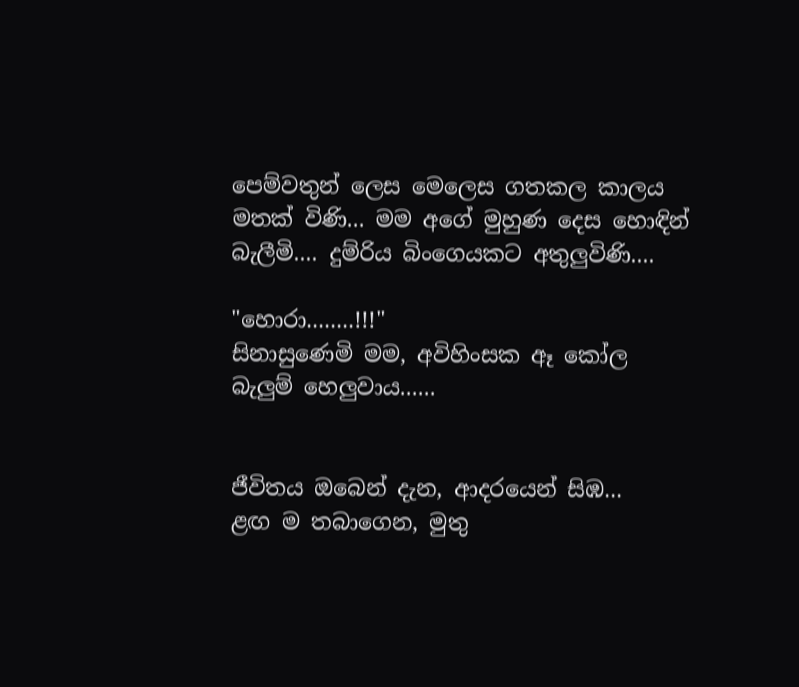පෙම්වතුන් ලෙස මෙලෙස ගතකල කාලය මතක් විණි... මම අගේ මුහුණ දෙස හොඳින් බැලීමි.... දුම්රිය බිංගෙයකට අතුලුවිණි....

"හොරා........!!!"
සිනාසුණෙමි මම, අවිහිංසක ඈ කෝල බැලුම් හෙලුවාය......


ජීවිතය ඔබෙන් දැන, ආදරයෙන් සිඹ...
ළඟ ම තබාගෙන, මුතු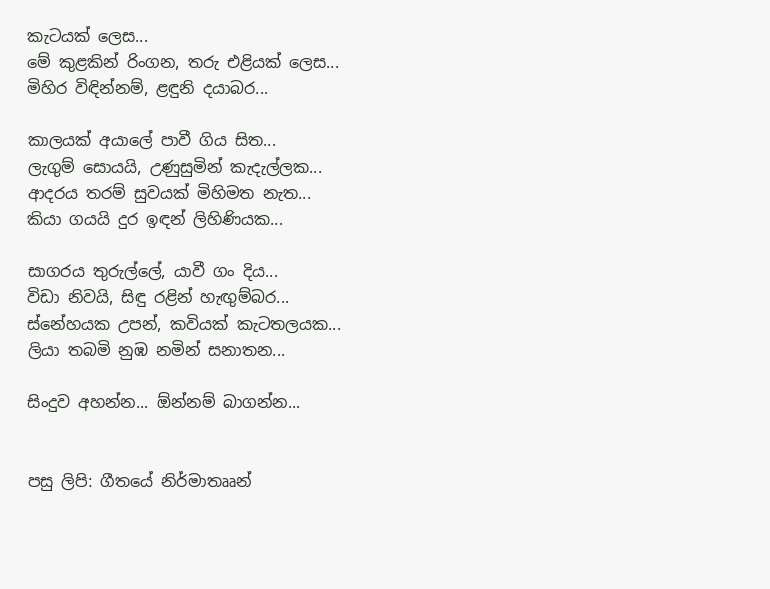කැටයක් ලෙස...
මේ කුළකින් රිංගන, තරු එළියක් ලෙස...
මිහිර විඳින්නම්, ළඳුනි දයාබර...

කාලයක් අයාලේ පාවී ගිය සිත...
ලැගුම් සොයයි, උණුසුමින් කැදැල්ලක...
ආදරය තරම් සුවයක් මිහිමත නැත...
කියා ගයයි දුර ඉඳන් ලිහිණියක...

සාගරය තුරුල්ලේ, යාවී ගං දිය...
විඩා නිවයි, සිඳු රළින් හැඟුම්බර...
ස්නේහයක උපන්, කවියක් කැටතලයක...
ලියා තබමි නුඹ නමින් සනාතන...

සිංදුව අහන්න... ඕන්නම් බාගන්න...


පසු ලිපි: ගීතයේ නිර්මාතෲන්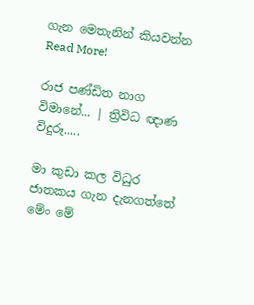ගැන මෙතැනින් කියවන්න
Read More!

රාජ පණ්ඩිත නාග විමානේ... | ත්‍රිවිධ ඥාණ විදුරූ.....

මා කුඩා කල විධුර ජාතකය ගැන දැනගත්තේ මේං මේ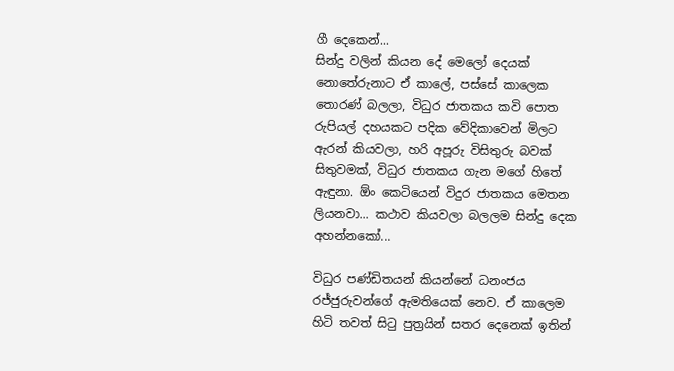ගී දෙකෙන්...
සින්දු වලින් කියන දේ මෙලෝ දෙයක් නොතේරුනාට ඒ කාලේ, පස්සේ කාලෙක තොරණ් බලලා, විධුර ජාතකය කවි පොත රුපියල් දහයකට පදික වේදිකාවෙන් මිලට ඇරන් කියවලා, හරි අපූරු විසිතුරු බවක් සිතුවමක්, විධුර ජාතකය ගැන මගේ හිතේ ඇඳුනා. ඕං කෙටියෙන් විදුර ජාතකය මෙතන ලියනවා... කථාව කියවලා බලලම සින්දු දෙක අහන්නකෝ...

විධුර පණ්ඩිතයන් කියන්නේ ධනංජය රජ්ජුරුවන්ගේ ඇමතියෙක් නෙව. ඒ කාලෙම හිටි තවත් සි‍ටු පුත්‍රයින් සතර දෙනෙක් ඉතින්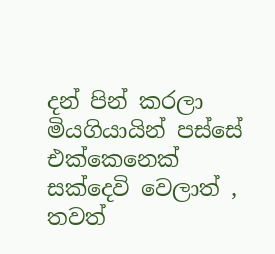දන් පින් කරලා මියගියායින් පස්සේ එක්කෙනෙක් සක්දෙවි වෙලාත් , තවත්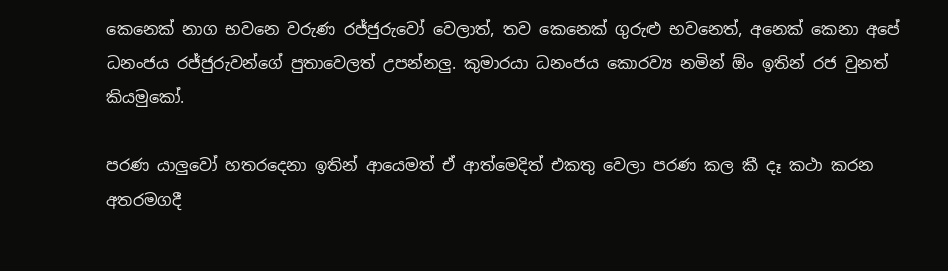කෙනෙක් නාග භවනෙ වරුණ රජ්ජුරුවෝ වෙලාත්, තව කෙනෙක් ගුරුළු භවනෙත්, අනෙක් කෙනා අපේ ධනංජය රජ්ජුරුවන්ගේ පුතාවෙලත් උපන්නලු. කුමාරයා ධනංජය කොරව්‍ය නමින් ඕං ඉතින් රජ වුනත් කියමුකෝ.

පරණ යාලුවෝ හතරදෙනා ඉතින් ආයෙමත් ඒ ආත්මෙදිත් එකතු වෙලා පරණ කල කී දෑ කථා කරන අතරමගදී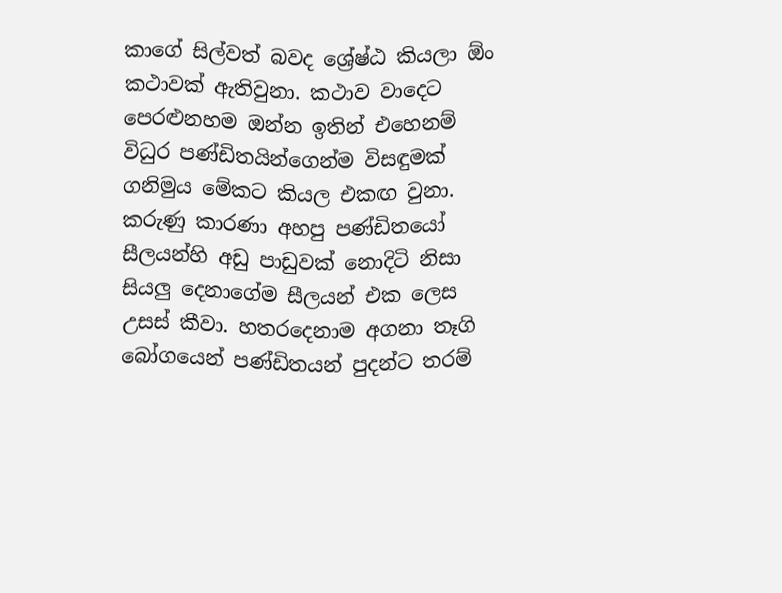කාගේ සිල්වත් බවද ශ්‍රේෂ්ඨ කියලා ඕං කථාවක් ඇතිවුනා. කථාව වාදෙට පෙරළුනහම ඔන්න ඉතින් එහෙනම් විධුර පණ්ඩිතයින්ගෙන්ම විසඳුමක් ගනිමුය මේකට කියල එකඟ වුනා. කරුණු කාරණා අහපු පණ්ඩිතයෝ සීලයන්හි අඩු පාඩුවක් නොදිටි නිසා සියලු දෙනාගේම සීලයන් එක ලෙස උසස් කීවා. හතරදෙනාම අගනා තෑගි බෝගයෙන් පණ්ඩිතයන් පුදන්ට තරම්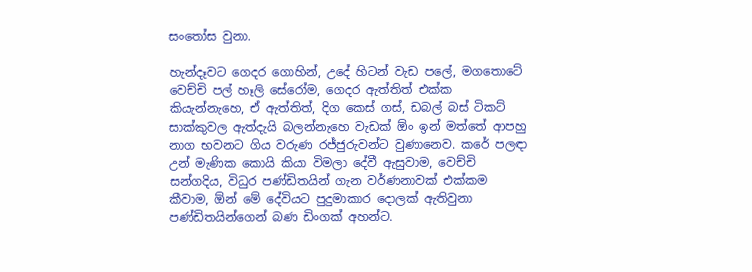සං‍තෝස වුනා.

හැන්දෑවට ගෙදර ගොහින්, උදේ හිටන් වැඩ පලේ, මගතොටේ වෙච්චි පල් හෑලි සේරෝම, ගෙදර ඇත්තිත් එක්ක කියැන්නැහෙ, ඒ ඇත්තිත්, දිග කෙස් ගස්, ඩබල් බස් ටිකට් සාක්කුවල ඇත්දැයි බලන්නැහෙ වැඩක් ඕං ඉන් මත්තේ ආපහු නාග භවනට ගිය වරුණ රජ්ජුරුවන්ට වුණානෙව. කරේ පලඳා උන් මැණික කොයි කියා විමලා දේවී ඇසුවාම, වෙච්චි සන්ගදිය, විධුර පණ්ඩිතයින් ගැන වර්ණනාවක් එක්කම කීවාම, ඕන් මේ දේවියට පුදුමාකාර දොලක් ඇතිවුනා පණ්ඩිතයින්ගෙන් බණ ඩිංගක් අහන්ට.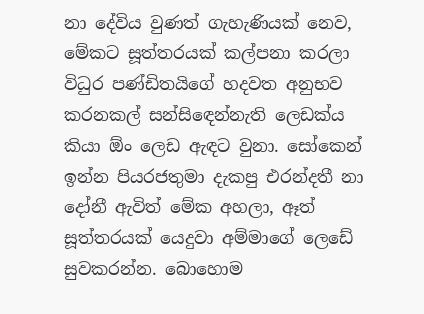නා දේවිය වුණත් ගැහැණියක් නෙව, මේකට සූත්තරයක් කල්පනා කරලා විධුර පණ්ඩිතයිගේ හදවත අනුභව කරනකල් සන්සි‍ඳෙන්නැති ලෙඩක්ය කියා ඕං ලෙඩ ඇඳට වුනා. සෝකෙන් ඉන්න පියරජතුමා දැකපු එරන්දතී නා දෝනී ඇවිත් මේක අහලා, ඈත් සූත්තරයක් යෙදුවා අම්මාගේ ලෙඩේ සුවකරන්න. බොහොම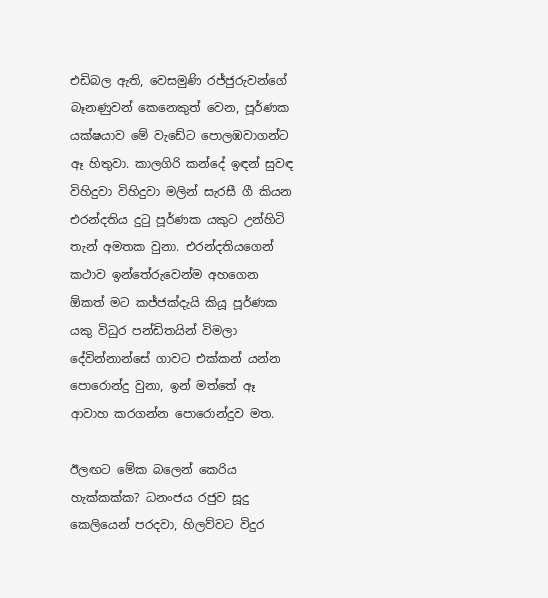එඩිබල ඇති, වෙසමුණි රජ්ජුරුවන්ගේ බෑනණුවන් කෙනෙකුත් වෙන, පූර්ණක යක්ෂයාව මේ වැඩේට පොලඹවාගන්ට ඈ හිතුවා. කාලගිරි කන්දේ ඉඳන් සුවඳ විහිදුවා විහිදුවා මලින් සැරසී ගී කියන එරන්දතිය දු‍ටු පූර්ණක යකුට උන්හිටි තැන් අමතක වුනා. එරන්දතියගෙන් කථාව ඉන්තේරුවෙන්ම අහගෙන ඕකත් මට කජ්ජක්දැයි කියූ පූර්ණක යකු විධුර පන්ඩිතයින් විමලා දේවින්නාන්සේ ගාවට එක්කන් යන්න පොරොන්දු වුනා, ඉන් මත්තේ ඈ ආවාහ කරගන්න පොරොන්දුව මත.

ඊලඟට මේක බලෙන් කෙරිය හැක්කක්ක? ධනංජය රජුව සූදු කෙලියෙන් පරදවා, හිලව්වට විදුර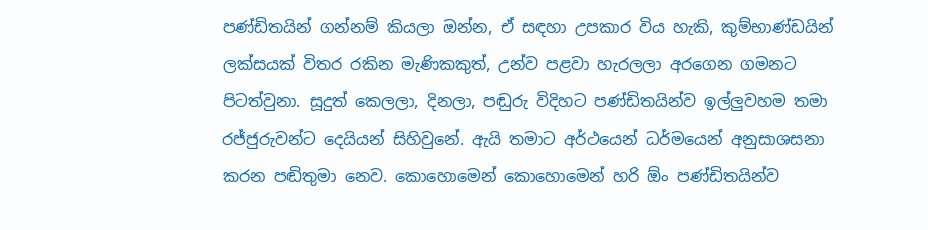පණ්ඩිතයින් ගන්නම් කියලා ඔන්න, ඒ සඳහා උපකාර විය හැකි, කුම්භාණ්ඩයින් ලක්සයක් විතර රකින මැණිකකුත්, උන්ව පළවා හැරලලා අරගෙන ගමනට පිටත්වුනා. සූදුත් කෙලලා, දිනලා, පඬුරු විදිහට පණ්ඩිතයින්ව ඉල්ලුවහම තමා රජ්ජුරුවන්ට දෙයියන් සිහිවුනේ. ඇයි තමාට අර්ථයෙන් ධර්මයෙන් අනුසාශසනා කරන පඬිතුමා නෙව. කොහොමෙන් කොහොමෙන් හරි ඕං පණ්ඩිතයින්ව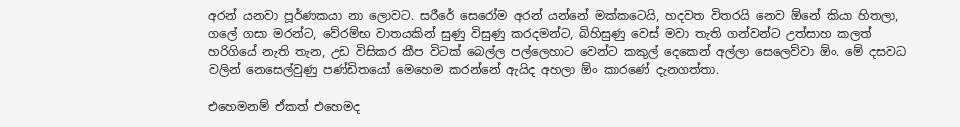අරන් යනවා පූර්ණකයා නා ලොවට. සරීරේ සෙරෝම අරන් යන්නේ මක්කටෙයි, හදවත විතරයි නෙව ඕනේ කියා හිතලා, ගලේ ගසා මරන්ට, වේරම්භ වාතයකින් සුණු විසුණු කරදමන්ට, බිහිසුණු වෙස් මවා තැති ගන්වන්ට උත්සාහ කලත් හරිගියේ නැති තැන, උඩ විසිකර කීප විටක් බෙල්ල පල්ලෙහාට වෙන්ට කකුල් දෙකෙන් අල්ලා සෙලෙව්වා ඕං. මේ දසවධ වලින් නෙසෙල්වුණු පණ්ඩිතයෝ මෙහෙම කරන්නේ ඇයිද අහලා ඕං කාරණේ දැනගත්තා.

එහෙමනම් ඒකත් එහෙමද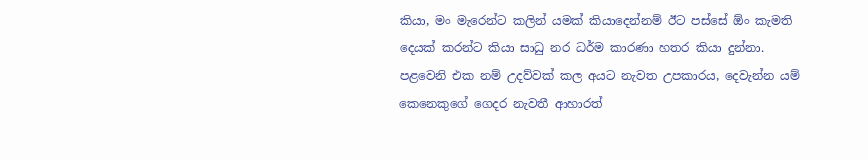කියා, මං මැරෙන්ට කලින් යමක් කියාදෙන්නම් ඊට පස්සේ ඕං කැමති දෙයක් කරන්ට කියා සාධු නර ධර්ම කාරණා හතර කියා දුන්නා. පළවෙනි එක නම් උදව්වක් කල අයට නැවත උපකාරය, දෙවැන්න යම් කෙනෙකුගේ ගෙදර නැවතී ආහාරත්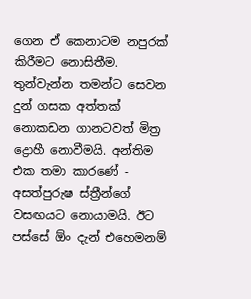ගෙන ඒ කෙනාටම නපුරක් කිරීමට නොසිතීම. තුන්වැන්න තමන්ට සෙවන දුන් ගසක අත්තක් නොකඩන ගානටවත් මිත්‍ර ද්‍රොහී නොවීමයි. අන්තිම එක තමා කාරණේ - අසත්පුරුෂ ස්ත්‍රීන්ගේ වසඟයට නොයාමයි. ඊට පස්සේ ඕං දැන් එහෙමනම්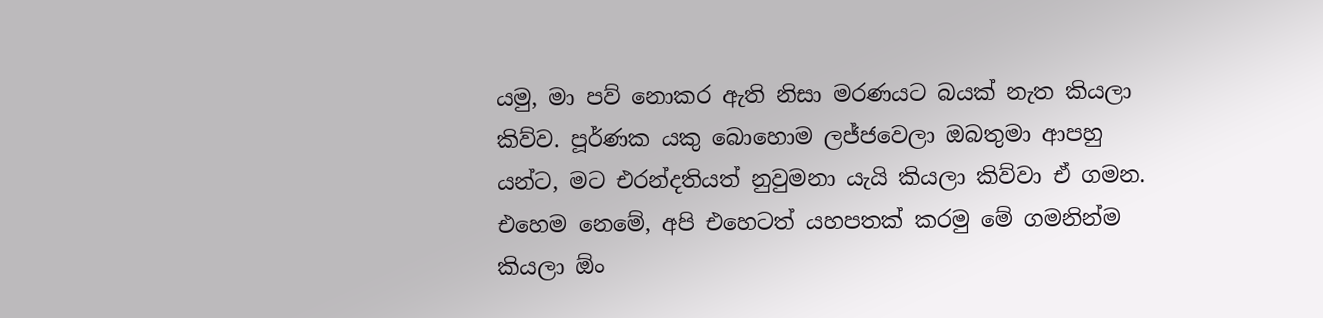යමු, මා පව් නොකර ඇති නිසා මරණයට බයක් නැත කියලා කිව්ව. පූර්ණක යකු බොහොම ලජ්ජවෙලා ඔබතුමා ආපහු යන්ට, මට එරන්දතියත් නුවුමනා යැයි කියලා කිව්වා ඒ ගමන. එහෙම නෙමේ, අපි එහෙටත් යහපතක් කරමු මේ ගමනින්ම කියලා ඕං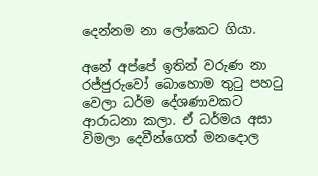දෙන්නම නා ලෝකෙට ගියා.

අනේ අප්පේ ඉතින් වරුණ නා රජ්ජුරුවෝ බොහොම තු‍ටු පහ‍ටු වෙලා ධර්ම දේශණාවකට ආරාධනා කලා. ඒ ධර්මය අසා විමලා දෙවීන්ගෙත් මනදොල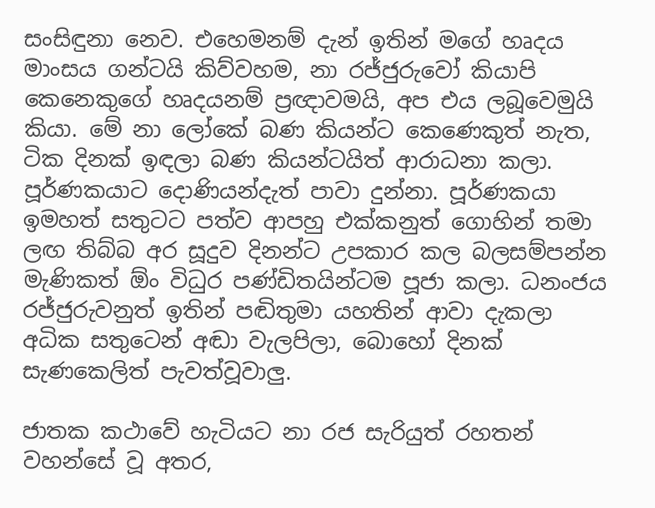සංසිඳුනා නෙව. එහෙමනම් දැන් ඉතින් මගේ හෘදය මාංසය ගන්ටයි කිව්වහම, නා රජ්ජුරුවෝ කියාපි කෙනෙකුගේ හෘදයනම් ප්‍රඥාවමයි, අප එය ලබූවෙමුයි කියා. මේ නා ලෝකේ බණ කියන්ට කෙණෙකුත් නැත, ටික දිනක් ඉඳලා බණ කියන්ටයිත් ආරාධනා කලා. පූර්ණකයාට දොණියන්දැත් පාවා දුන්නා. පූර්ණකයා ඉමහත් සතුටට පත්ව ආපහු එක්කනුත් ගොහින් තමා ලඟ තිබ්බ අර සූදුව දිනන්ට උපකාර කල බලසම්පන්න මැණිකත් ඕං විධුර පණ්ඩිතයින්ටම පූජා කලා. ධනංජය රජ්ජුරුවනුත් ඉතින් පඬිතුමා යහතින් ආවා දැකලා අධික සතුටෙන් අඬා වැලපිලා, බොහෝ දිනක් සැණකෙලිත් පැවත්වූවාලු.

ජාතක කථාවේ හැටියට නා රජ සැරියුත් රහතන් වහන්සේ වූ අතර,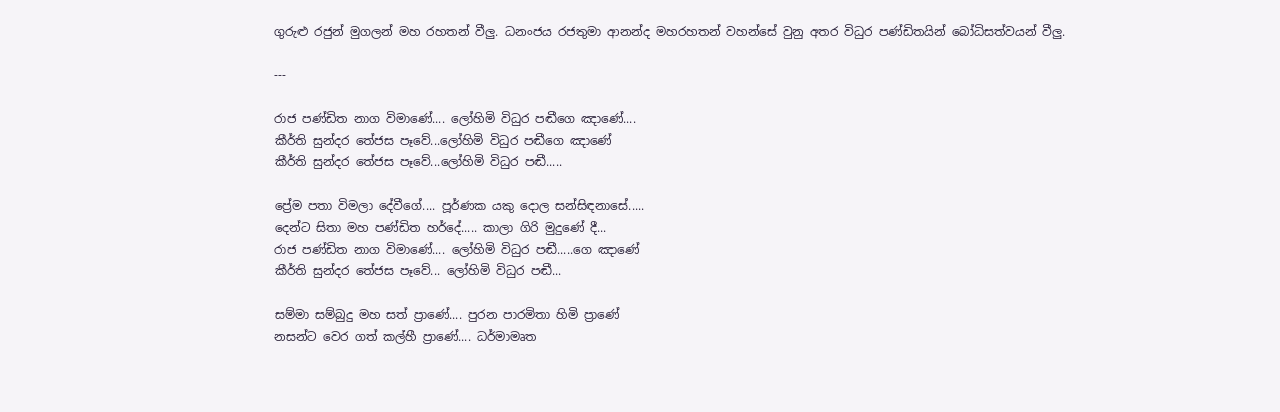ගුරුළු රජුන් මුගලන් මහ රහතන් වීලු. ධනංජය රජතුමා ආනන්ද මහරහතන් වහන්සේ වුනු අතර විධුර පණ්ඩිතයින් බෝධිසත්වයන් වීලු.

---

රාජ පණ්ඩිත නාග විමාණේ.... ලෝහිමි විධුර පඬීගෙ ඤාණේ....
කීර්ති සුන්දර තේජස පෑවේ...ලෝහිමි විධුර පඬීගෙ ඤාණේ
කීර්ති සුන්දර තේජස පෑවේ...ලෝහිමි විධුර පඬී.....

ප්‍රේම පතා විමලා දේවීගේ.... පූර්ණක යකු දොල සන්සිඳනාසේ.....
දෙන්ට සිතා මහ පණ්ඩිත හර්දේ..... කාලා ගිරි මුදුණේ දී...
රාජ පණ්ඩිත නාග විමාණේ.... ලෝහිමි විධුර පඬී.....ගෙ ඤාණේ
කීර්ති සුන්දර තේජස පෑවේ... ලෝහිමි විධුර පඬී...

සම්මා සම්බුදු මහ සත් ප්‍රාණේ.... පුරන පාරමිතා හිමි ප්‍රාණේ
නසන්ට වෙර ගත් කල්හී ප්‍රාණේ.... ධර්මාමෘත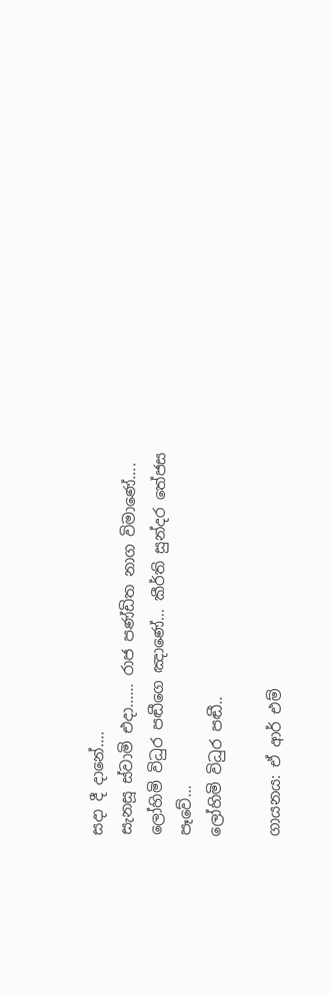සදා දී දානේ....
සැනසූ ස්වාමි එදා...... රාජ පණ්ඩිත නාග විමාණේ....
ලෝහිමි විධුර පඬීගෙ ඤාණේ... කීර්ති සුන්දර තේජස පෑවේ...
ලෝහිමි විධුර පඬී..

ගායනය: ඒ ආර් එම්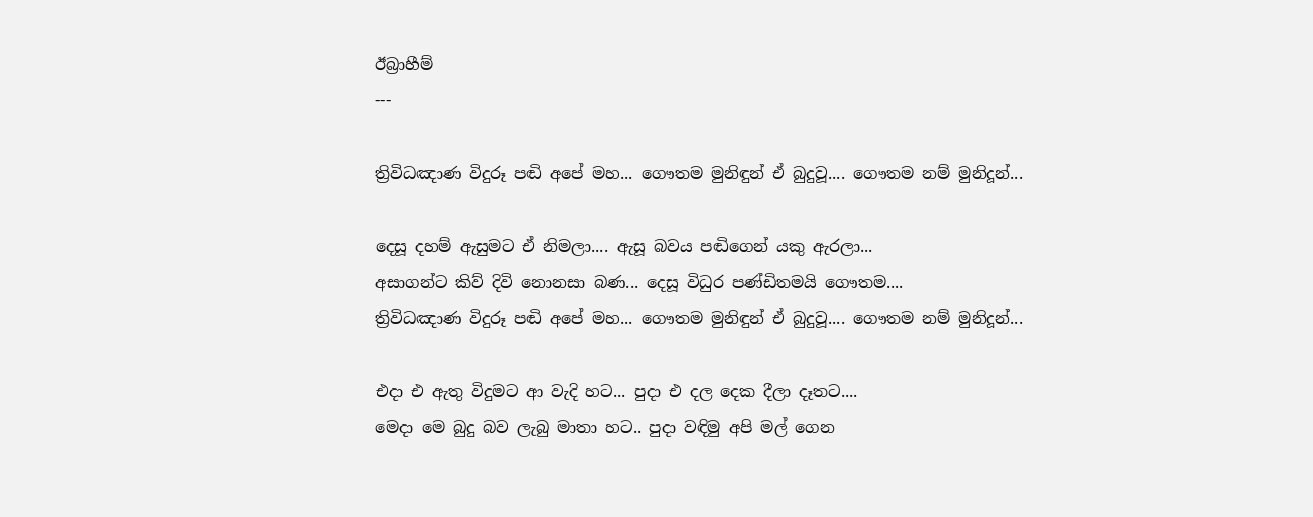ඊබ්‍රාහීම්
---

ත්‍රිවිධඤාණ විදුරූ පඬි අපේ මහ... ගෞතම මුනිඳුන් ඒ බුදුවූ.... ගෞතම නම් මුනිදූන්...

දෙසූ දහම් ඇසුමට ඒ නිමලා.... ඇසූ බවය පඬිගෙන් යකු ඇරලා...
අසාගන්ට කිව් දිවි නොනසා බණ... දෙසූ විධුර පණ්ඩිතමයි ගෞතම....
ත්‍රිවිධඤාණ විදුරූ පඬි අපේ මහ... ගෞතම මුනිඳුන් ඒ බුදුවූ.... ගෞතම නම් මුනිදූන්...

එදා එ ඇතු විදුමට ආ වැදි හට... පුදා එ දල දෙක දීලා දෑතට....
මෙදා මෙ බුදු බව ලැබු මාතා හට.. පුදා වඳිමු අපි මල් ගෙන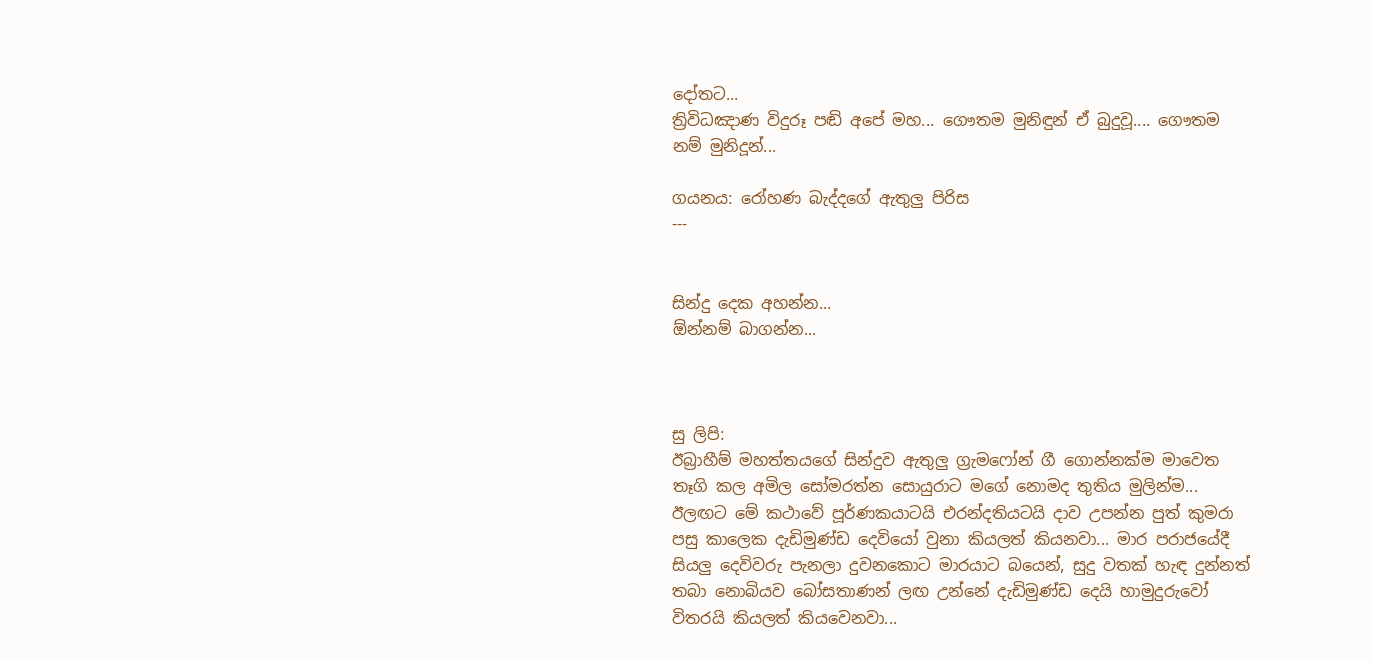දෝතට...
ත්‍රිවිධඤාණ විදුරූ පඬි අපේ මහ... ගෞතම මුනිඳුන් ඒ බුදුවූ.... ගෞතම නම් මුනිදූන්...

ගයනය: රෝහණ බැද්දගේ ඇතුලු පිරිස
---


සින්දු දෙක අහන්න...
ඕන්නම් බාගන්න...



සු ලිපි:
ඊබ්‍රාහීම් මහත්තයගේ සින්දුව ඇතුලු ග්‍රැමෆෝන් ගී ගොන්නක්ම මාවෙත තෑගි කල අමිල සෝමරත්න සොයුරාට මගේ නොමද තුතිය මුලින්ම... ඊලඟට මේ කථාවේ පූර්ණකයාටයි එරන්දතියටයි දාව උපන්න පුත් කුමරා පසු කාලෙක දැඩිමුණ්ඩ දෙවියෝ වුනා කියලත් කියනවා... මාර පරාජයේදී සියලු දෙවිවරු පැනලා දුවනකොට මාරයාට බයෙන්, සුදු වතක් හැඳ දුන්නත් තබා නොබියව බෝසතාණන් ලඟ උන්නේ දැඩිමුණ්ඩ දෙයි හාමුදුරුවෝ විතරයි කියලත් කියවෙනවා...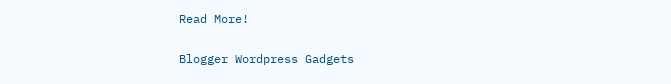Read More!

Blogger Wordpress Gadgets